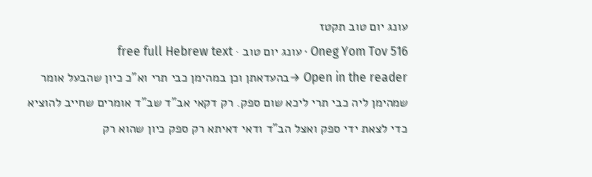עונג יום טוב תקטז
Oneg Yom Tov 516 · עונג יום טוב · free full Hebrew text
Open in the reader →בהעדאתן וכן במהימן כבי תרי וא"כ כיון שהבעל אומר שמהימן ליה כבי תרי ליכא שום ספק. רק דקאי אב"ד שב"ד אומרים שחייב להוציא כדי לצאת ידי ספק ואצל הב"ד ודאי דאיתא רק ספק כיון שהוא רק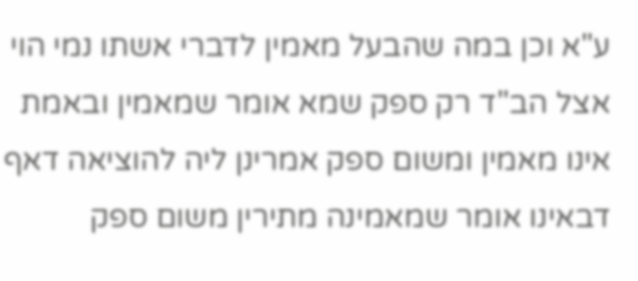ע"א וכן במה שהבעל מאמין לדברי אשתו נמי הוי אצל הב"ד רק ספק שמא אומר שמאמין ובאמת אינו מאמין ומשום ספק אמרינן ליה להוציאה דאף דבאינו אומר שמאמינה מתירין משום ספק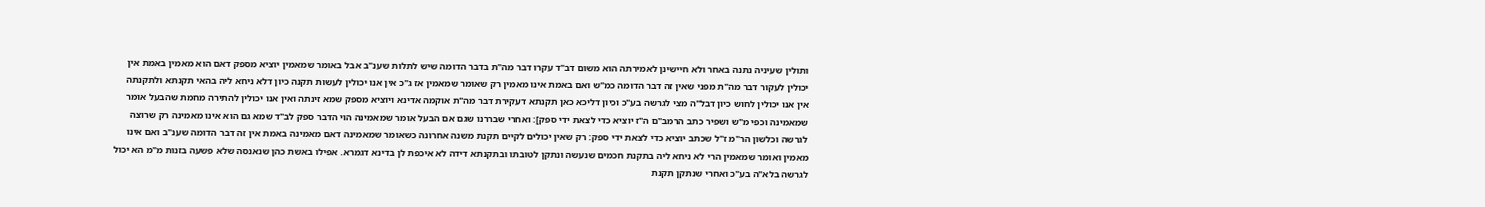ותולין שעיניה נתנה באחר ולא חיישינן לאמירתה הוא משום דב"ד עקרו דבר מה"ת בדבר הדומה שיש לתלות שענ"ב אבל באומר שמאמין יוציא מספק דאם הוא מאמין באמת אין יכולין לעקור דבר מה"ת מפני שאין זה דבר הדומה כמ"ש ואם באמת אינו מאמין רק שאומר שמאמין אז ג"כ אין אנו יכולין לעשות תקנה כיון דלא ניחא ליה בהאי תקנתא ולתקנתה אין אנו יכולין לחוש כיון דבל"ה מצי לגרשה בע"כ וכיון דליכא כאן תקנתא דעקירת דבר מה"ת אוקמה אדינא ויוציא מספק שמא זינתה ואין אנו יכולין להתירה מחמת שהבעל אומר שמאמינה וכפי מ"ש ושפיר כתב הרמב"ם ה"ז יוציא כדי לצאת ידי ספק]: ואחרי שבררנו שגם אם הבעל אומר שמאמינה הוי הדבר ספק לב"ד שמא גם הוא אינו מאמינה רק שרוצה לגרשה וכלשון הר"מ ז"ל שכתב יוציא כדי לצאת ידי ספק: רק שאין יכולים לקיים תקנת משנה אחרונה כשאומר שמאמינה דאם מאמינה באמת אין זה דבר הדומה שענ"ב ואם אינו מאמין ואומר שמאמין הרי לא ניחא ליה בתקנת חכמים שנעשה ונתקן לטובתו ובתקנתא דידה לא איכפת לן בדינא דגמרא. אפילו באשת כהן שנאנסה שלא פשעה בזנות מ"מ הא יכול לגרשה בלא"ה בע"כ ואחרי שנתקן תקנת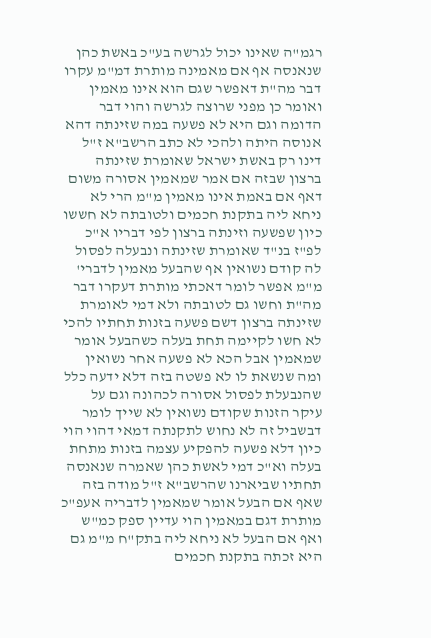רגמ"ה שאינו יכול לגרשה בע"כ באשת כהן שנאנסה אף אם מאמינה מותרת דמ"מ עקרו דבר מה"ת דאפשר שגם הוא אינו מאמין ואומר כן מפני שרוצה לגרשה והוי דבר הדומה וגם היא לא פשעה במה שזינתה דהא אנוסה היתה ולהכי לא כתב הרשב"א ז"ל דינו רק באשת ישראל שאומרת שזינתה ברצון שבזה אם אמר שמאמין אסורה משום דאף אם באמת אינו מאמין מ"מ הרי לא ניחא ליה בתקנת חכמים ולטובתה לא חששו כיון שפשעה וזינתה ברצון לפי דבריו א"כ לפ"ז בנ"ד שאומרת שזינתה ונבעלה לפסול לה קודם נשואין אף שהבעל מאמין לדברי' מ"מ אפשר לומר דאכתי מותרת דעקרו דבר מה"ת וחשו גם לטובתה ולא דמי לאומרת שזינתה ברצון דשם פשעה בזנות תחתיו להכי לא חשו לקיימה תחת בעלה כשהבעל אומר שמאמין אבל הכא לא פשעה אחר נשואין ומה שנשאת לו לא פשטה בזה דלא ידעה כלל שהנבעלת לפסול אסורה לכהונה וגם על עיקר הזנות שקודם נשואין לא שייך לומר דבשביל זה לא נחוש לתקנתה דמאי דהוי הוי כיון דלא פשעה להפקיע עצמה בזנות מתחת בעלה וא"כ דמי לאשת כהן שאמרה שנאנסה תחתיו שביארנו שהרשב"א ז"ל מודה בזה שאף אם הבעל אומר שמאמין לדבריה אעפ"כ מותרת דגם במאמין הוי עדיין ספק כמ"ש ואף אם הבעל לא ניחא ליה בתק"ח מ"מ גם היא זכתה בתקנת חכמים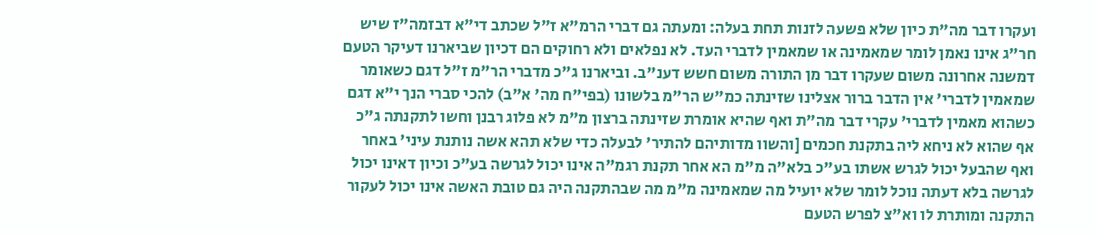ועקרו דבר מה"ת כיון שלא פשעה לזנות תחת בעלה: ומעתה גם דברי הרמ"א ז"ל שכתב די"א דבזמה"ז שיש חר"ג אינו נאמן לומר שמאמינה או שמאמין לדברי העד. לא נפלאים ולא רחוקים הם דכיון שביארנו דעיקר הטעם דמשנה אחרונה משום שעקרו דבר מן התורה משום חשש דענ"ב. וביארנו ג"כ מדברי הר"מ ז"ל דגם כשאומר שמאמין לדברי' אין הדבר ברור אצלינו שזינתה כמ"ש הר"מ בלשונו (בפי"ח מה' א"ב) להכי סברי הנך י"א דגם כשהוא מאמין לדברי' עקרי דבר מה"ת ואף שהיא אומרת שזינתה ברצון מ"מ לא פלוג רבנן וחשו לתקנתה ג"כ אף שהוא לא ניחא ליה בתקנת חכמים [והשוו מדותיהם להתיר' לבעלה כדי שלא תהא אשה נותנת עיני' באחר ואף שהבעל יכול לגרש אשתו בע"כ בלא"ה מ"מ הא אחר תקנת רגמ"ה אינו יכול לגרשה בע"כ וכיון דאינו יכול לגרשה בלא דעתה נוכל לומר שלא יועיל מה שמאמינה מ"מ מה שבהתקנה היה גם טובת האשה אינו יכול לעקור התקנה ומותרת לו וא"צ לפרש הטעם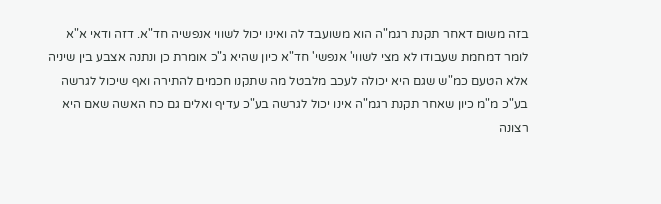בזה משום דאחר תקנת רגמ"ה הוא משועבד לה ואינו יכול לשווי אנפשיה חד"א. דזה ודאי א"א לומר דמחמת שעבודו לא מצי לשווי' אנפשי' חד"א כיון שהיא ג"כ אומרת כן ונתנה אצבע בין שיניה אלא הטעם כמ"ש שגם היא יכולה לעכב מלבטל מה שתקנו חכמים להתירה ואף שיכול לגרשה בע"כ מ"מ כיון שאחר תקנת רגמ"ה אינו יכול לגרשה בע"כ עדיף ואלים גם כח האשה שאם היא רצונה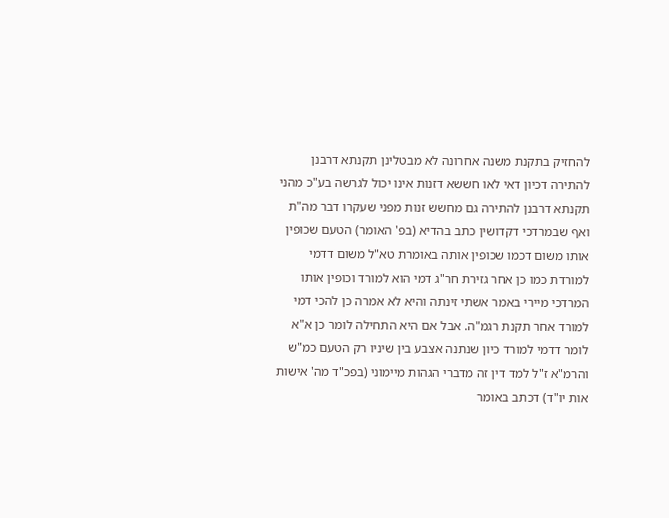להחזיק בתקנת משנה אחרונה לא מבטלינן תקנתא דרבנן להתירה דכיון דאי לאו חששא דזנות אינו יכול לגרשה בע"כ מהני תקנתא דרבנן להתירה גם מחשש זנות מפני שעקרו דבר מה"ת ואף שבמרדכי דקדושין כתב בהדיא (בפ' האומר) הטעם שכופין אותו משום דכמו שכופין אותה באומרת טא"ל משום דדמי למורדת כמו כן אחר גזירת חר"ג דמי הוא למורד וכופין אותו המרדכי מיירי באמר אשתי זינתה והיא לא אמרה כן להכי דמי למורד אחר תקנת רגמ"ה. אבל אם היא התחילה לומר כן א"א לומר דדמי למורד כיון שנתנה אצבע בין שיניו רק הטעם כמ"ש והרמ"א ז"ל למד דין זה מדברי הגהות מיימוני (בפכ"ד מה' אישות אות יו"ד) דכתב באומר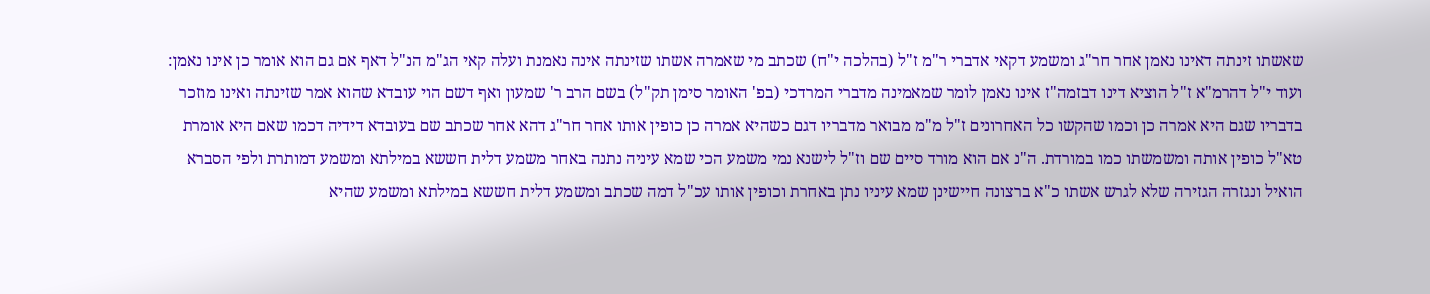שאשתו זינתה דאינו נאמן אחר חר"ג ומשמע דקאי אדברי ר"מ ז"ל (בהלכה י"ח) שכתב מי שאמרה אשתו שזינתה אינה נאמנת ועלה קאי הג"מ הנ"ל דאף אם גם הוא אומר כן אינו נאמן: ועוד י"ל דהרמ"א ז"ל הוציא דינו דבזמה"ז אינו נאמן לומר שמאמינה מדברי המרדכי (בפ' האומר סימן תק"ל) בשם הרב ר' שמעון ואף דשם הוי עובדא שהוא אמר שזינתה ואינו מוזכר בדבריו שגם היא אמרה כן וכמו שהקשו כל האחרונים ז"ל מ"מ מבואר מדבריו דגם כשהיא אמרה כן כופין אותו אחר חר"ג דהא אחר שכתב שם בעובדא דידיה דכמו שאם היא אומרת טא"ל כופין אותה ומשמשתו כמו במורדת. ה"נ אם הוא מורד סיים שם וז"ל לישנא נמי משמע הכי שמא עיניה נתנה באחר משמע דלית חששא במילתא ומשמע דמותרת ולפי הסברא הואיל ונגזרה הגזירה שלא לגרש אשתו כ"א ברצונה חיישינן שמא עיניו נתן באחרת וכופין אותו עכ"ל דמה שכתב ומשמע דלית חששא במילתא ומשמע שהיא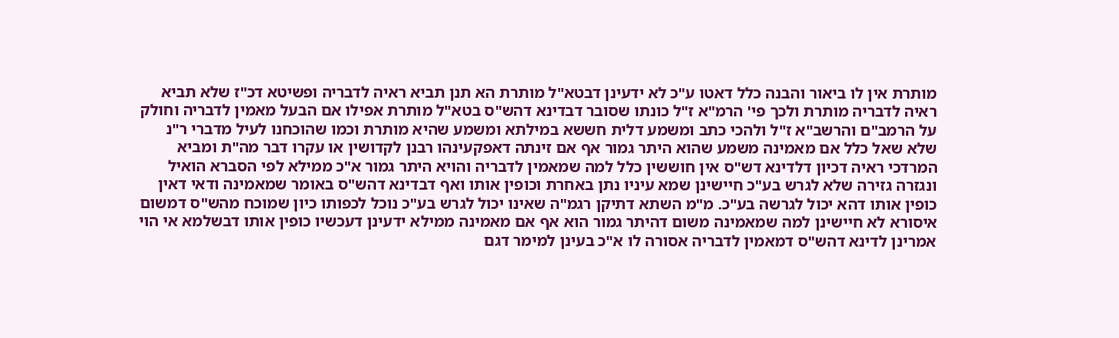מותרת אין לו ביאור והבנה כלל דאטו ע"כ לא ידעינן דבטא"ל מותרת הא תנן תביא ראיה לדבריה ופשיטא דכ"ז שלא תביא ראיה לדבריה מותרת ולכך פי' הרמ"א ז"ל כונתו שסובר דבדינא דהש"ס בטא"ל מותרת אפילו אם הבעל מאמין לדבריה וחולק על הרמב"ם והרשב"א ז"ל ולהכי כתב ומשמע דלית חששא במילתא ומשמע שהיא מותרת וכמו שהוכחנו לעיל מדברי ר"נ שלא שאל כלל אם מאמינה משמע שהוא היתר גמור אף אם זינתה דאפקעינהו רבנן לקדושין או עקרו דבר מה"ת ומביא המרדכי ראיה דכיון דלדינא דש"ס אין חוששין כלל למה שמאמין לדבריה והויא היתר גמור א"כ ממילא לפי הסברא הואיל ונגזרה גזירה שלא לגרש בע"כ חיישינן שמא עיניו נתן באחרת וכופין אותו ואף דבדינא דהש"ס באומר שמאמינה ודאי דאין כופין אותו דהא יכול לגרשה בע"כ. מ"מ השתא דתיקן רגמ"ה שאינו יכול לגרש בע"כ נוכל לכפותו כיון שמוכח מהש"ס דמשום איסורא לא חיישינן למה שמאמינה משום דהיתר גמור הוא אף אם מאמינה ממילא ידעינן דעכשיו כופין אותו דבשלמא אי הוי אמרינן לדינא דהש"ס דמאמין לדבריה אסורה לו א"כ בעינן למימר דגם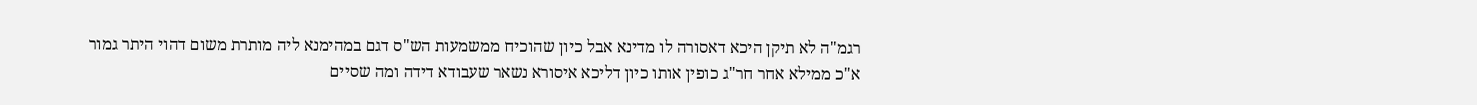רגמ"ה לא תיקן היכא דאסורה לו מדינא אבל כיון שהוכיח ממשמעות הש"ס דגם במהימנא ליה מותרת משום דהוי היתר גמור א"כ ממילא אחר חר"ג כופין אותו כיון דליכא איסורא נשאר שעבודא דידה ומה שסיים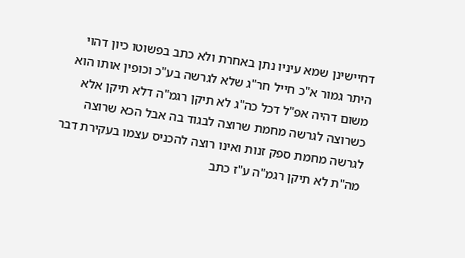דחיישינן שמא עיניו נתן באחרת ולא כתב בפשוטו כיון דהוי היתר גמור א"כ חייל חר"ג שלא לגרשה בע"כ וכופין אותו הוא משום דהיה אפ"ל דכל כה"ג לא תיקן רגמ"ה דלא תיקן אלא כשרוצה לגרשה מחמת שרוצה לבגוד בה אבל הכא שרוצה לגרשה מחמת ספק זנות ואינו רוצה להכניס עצמו בעקירת דבר מה"ת לא תיקן רגמ"ה ע"ז כתב